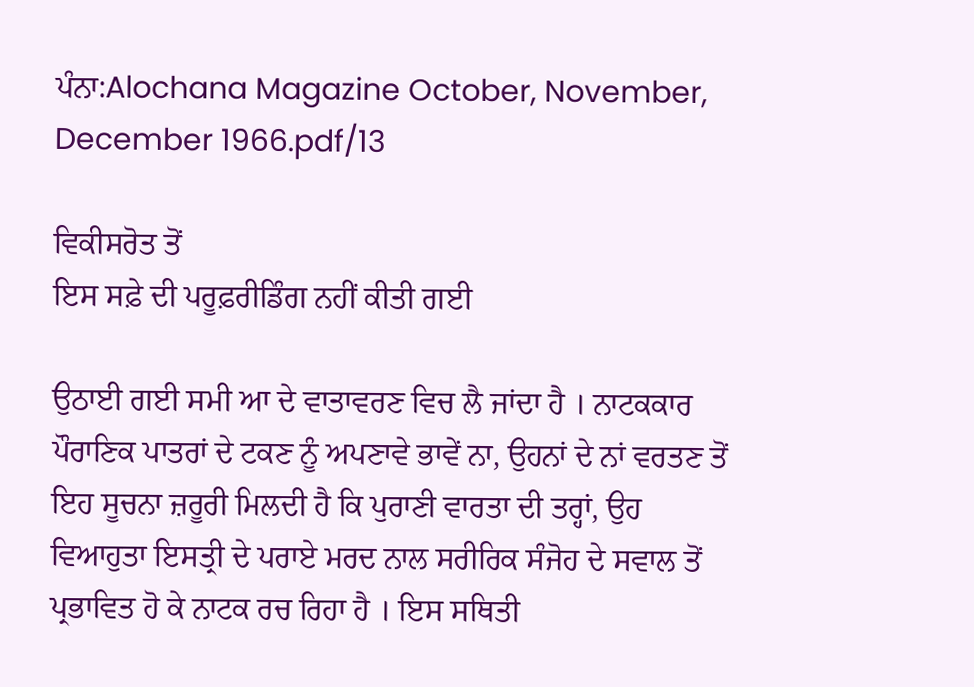ਪੰਨਾ:Alochana Magazine October, November, December 1966.pdf/13

ਵਿਕੀਸਰੋਤ ਤੋਂ
ਇਸ ਸਫ਼ੇ ਦੀ ਪਰੂਫ਼ਰੀਡਿੰਗ ਨਹੀਂ ਕੀਤੀ ਗਈ

ਉਠਾਈ ਗਈ ਸਮੀ ਆ ਦੇ ਵਾਤਾਵਰਣ ਵਿਚ ਲੈ ਜਾਂਦਾ ਹੈ । ਨਾਟਕਕਾਰ ਪੌਰਾਣਿਕ ਪਾਤਰਾਂ ਦੇ ਟਕਣ ਨੂੰ ਅਪਣਾਵੇ ਭਾਵੇਂ ਨਾ, ਉਹਨਾਂ ਦੇ ਨਾਂ ਵਰਤਣ ਤੋਂ ਇਹ ਸੂਚਨਾ ਜ਼ਰੂਰੀ ਮਿਲਦੀ ਹੈ ਕਿ ਪੁਰਾਣੀ ਵਾਰਤਾ ਦੀ ਤਰ੍ਹਾਂ, ਉਹ ਵਿਆਹੁਤਾ ਇਸਤ੍ਰੀ ਦੇ ਪਰਾਏ ਮਰਦ ਨਾਲ ਸਰੀਰਿਕ ਸੰਜੋਹ ਦੇ ਸਵਾਲ ਤੋਂ ਪ੍ਰਭਾਵਿਤ ਹੋ ਕੇ ਨਾਟਕ ਰਚ ਰਿਹਾ ਹੈ । ਇਸ ਸਥਿਤੀ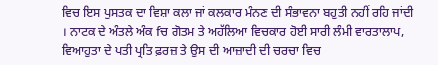ਵਿਚ ਇਸ ਪੁਸਤਕ ਦਾ ਵਿਸ਼ਾ ਕਲਾ ਜਾਂ ਕਲਕਾਰ ਮੰਨਣ ਦੀ ਸੰਭਾਵਨਾ ਬਹੁਤੀ ਨਹੀਂ ਰਹਿ ਜਾਂਦੀ । ਨਾਟਕ ਦੇ ਅੰਤਲੇ ਅੰਕ fਚ ਗੋਤਮ ਤੇ ਅਹੱਲਿਆ ਵਿਚਕਾਰ ਹੋਈ ਸਾਰੀ ਲੰਮੀ ਵਾਰਤਾਲਾਪ, ਵਿਆਹੁਤਾ ਦੇ ਪਤੀ ਪ੍ਰਤਿ ਫ਼ਰਜ਼ ਤੇ ਉਸ ਦੀ ਆਜ਼ਾਦੀ ਦੀ ਚਰਚਾ ਵਿਚ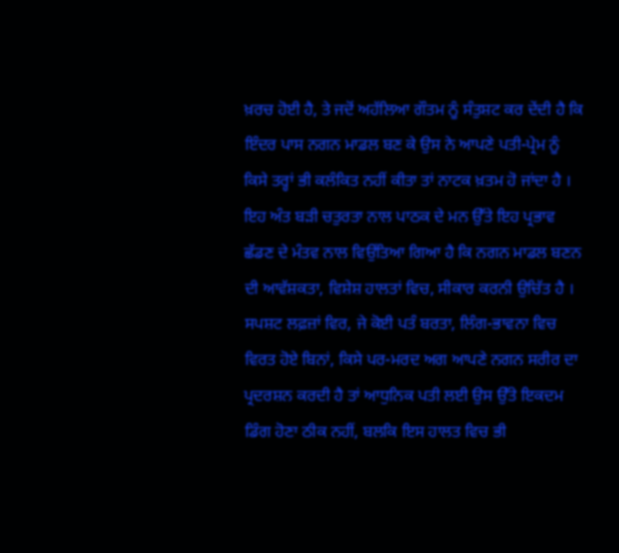ਖ਼ਰਚ ਹੋਈ ਹੈ, ਤੇ ਜਦੋਂ ਅਹੱਲਿਆ ਗੌਤਮ ਨੂੰ ਸੰਤੁਸ਼ਟ ਕਰ ਦੇਂਦੀ ਹੈ ਕਿ ਇੰਦਰ ਪਾਸ ਨਗਨ ਮਾਡਲ ਬਣ ਕੇ ਉਸ ਨੇ ਆਪਣੇ ਪਤੀ-ਪ੍ਰੇਮ ਨੂੰ ਕਿਸੇ ਤਰ੍ਹਾਂ ਭੀ ਕਲੰਕਿਤ ਨਹੀਂ ਕੀਤਾ ਤਾਂ ਨਾਟਕ ਖ਼ਤਮ ਹੋ ਜਾਂਦਾ ਹੈ । ਇਹ ਅੰਤ ਬੜੀ ਚਤੁਰਤਾ ਨਾਲ ਪਾਠਕ ਦੇ ਮਨ ਉੱਤੇ ਇਹ ਪ੍ਰਭਾਵ ਛੱਡਣ ਦੇ ਮੰਤਵ ਨਾਲ ਵਿਉਂਤਿਆ ਗਿਆ ਹੈ ਕਿ ਨਗਨ ਮਾਡਲ ਬਣਨ ਦੀ ਆਵੱਸ਼ਕਤਾ, ਵਿਸ਼ੇਸ਼ ਹਾਲਤਾਂ ਵਿਚ, ਸੀਕਾਰ ਕਰਨੀ ਉਚਿੱਤ ਹੈ । ਸਪਸ਼ਟ ਲਫ਼ਜ਼ਾਂ ਵਿਰ, ਜੇ ਕੋਈ ਪਤੰ ਬਰਤਾ, ਲਿੰਗ-ਭਾਵਨਾ ਵਿਚ ਵਿਰਤ ਹੋਏ ਬਿਨਾਂ, ਕਿਸੇ ਪਰ-ਮਰਦ ਅਗ ਆਪਣੇ ਨਗਨ ਸਰੀਰ ਦਾ ਪ੍ਰਦਰਸ਼ਨ ਕਰਦੀ ਹੈ ਤਾਂ ਆਧੁਨਿਕ ਪਤੀ ਲਈ ਉਸ ਉੱਤੇ ਇਕਦਮ ਡਿੰਗ ਹੋਣਾ ਠੀਕ ਨਹੀਂ, ਬਲਕਿ ਇਸ ਹਾਲਤ ਵਿਚ ਭੀ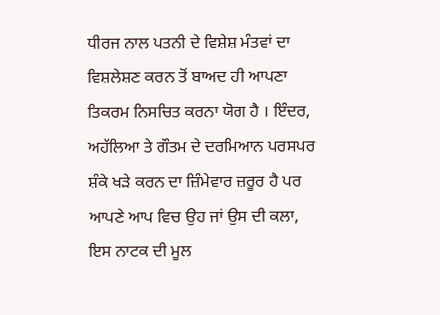ਧੀਰਜ ਨਾਲ ਪਤਨੀ ਦੇ ਵਿਸ਼ੇਸ਼ ਮੰਤਵਾਂ ਦਾ ਵਿਸ਼ਲੇਸ਼ਣ ਕਰਨ ਤੋਂ ਬਾਅਦ ਹੀ ਆਪਣਾ ਤਿਕਰਮ ਨਿਸਚਿਤ ਕਰਨਾ ਯੋਗ ਹੈ । ਇੰਦਰ, ਅਹੱਲਿਆ ਤੇ ਗੌਤਮ ਦੇ ਦਰਮਿਆਨ ਪਰਸਪਰ ਸ਼ੰਕੇ ਖੜੇ ਕਰਨ ਦਾ ਜ਼ਿੰਮੇਵਾਰ ਜ਼ਰੂਰ ਹੈ ਪਰ ਆਪਣੇ ਆਪ ਵਿਚ ਉਹ ਜਾਂ ਉਸ ਦੀ ਕਲਾ, ਇਸ ਨਾਟਕ ਦੀ ਮੂਲ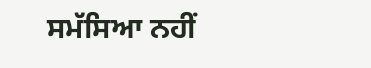ਸਮੱਸਿਆ ਨਹੀਂ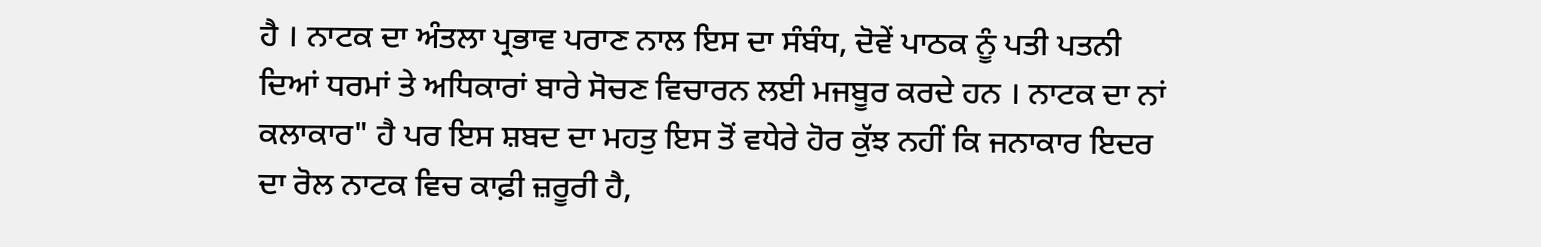ਹੈ । ਨਾਟਕ ਦਾ ਅੰਤਲਾ ਪ੍ਰਭਾਵ ਪਰਾਣ ਨਾਲ ਇਸ ਦਾ ਸੰਬੰਧ, ਦੋਵੇਂ ਪਾਠਕ ਨੂੰ ਪਤੀ ਪਤਨੀ ਦਿਆਂ ਧਰਮਾਂ ਤੇ ਅਧਿਕਾਰਾਂ ਬਾਰੇ ਸੋਚਣ ਵਿਚਾਰਨ ਲਈ ਮਜਬੂਰ ਕਰਦੇ ਹਨ । ਨਾਟਕ ਦਾ ਨਾਂ ਕਲਾਕਾਰ" ਹੈ ਪਰ ਇਸ ਸ਼ਬਦ ਦਾ ਮਹਤੁ ਇਸ ਤੋਂ ਵਧੇਰੇ ਹੋਰ ਕੁੱਝ ਨਹੀਂ ਕਿ ਜਨਾਕਾਰ ਇਦਰ ਦਾ ਰੋਲ ਨਾਟਕ ਵਿਚ ਕਾਫ਼ੀ ਜ਼ਰੂਰੀ ਹੈ,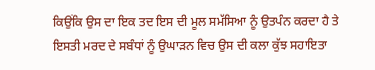ਕਿਉਂਕਿ ਉਸ ਦਾ ਇਕ ਤਦ ਇਸ ਦੀ ਮੂਲ ਸਮੱਸਿਆ ਨੂੰ ਉਤਪੰਨ ਕਰਦਾ ਹੈ ਤੇ ਇਸਤੀ ਮਰਦ ਦੇ ਸਬੰਧਾਂ ਨੂੰ ਉਘਾੜਨ ਵਿਚ ਉਸ ਦੀ ਕਲਾ ਕੁੱਝ ਸਹਾਇਤਾ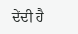ਦੇਂਦੀ ਹੈ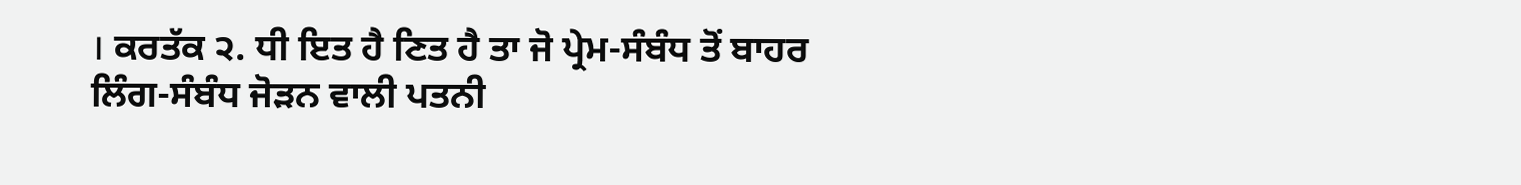। ਕਰਤੱਕ ੨. ਧੀ ਇਤ ਹੈ ਣਿਤ ਹੈ ਤਾ ਜੋ ਪ੍ਰੇਮ-ਸੰਬੰਧ ਤੋਂ ਬਾਹਰ ਲਿੰਗ-ਸੰਬੰਧ ਜੋੜਨ ਵਾਲੀ ਪਤਨੀ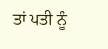ਤਾਂ ਪਤੀ ਨੂੰ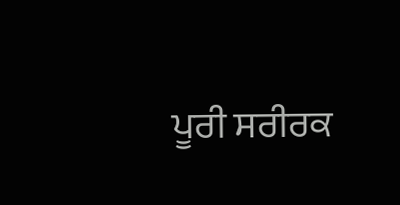ਪੂਰੀ ਸਰੀਰਕ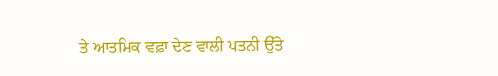ਤੇ ਆਤਮਿਕ ਵਫ਼ਾ ਦੇਣ ਵਾਲੀ ਪਤਨੀ ਉੱਤੇ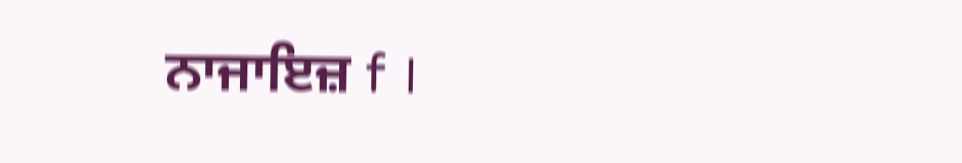ਨਾਜਾਇਜ਼ f ।